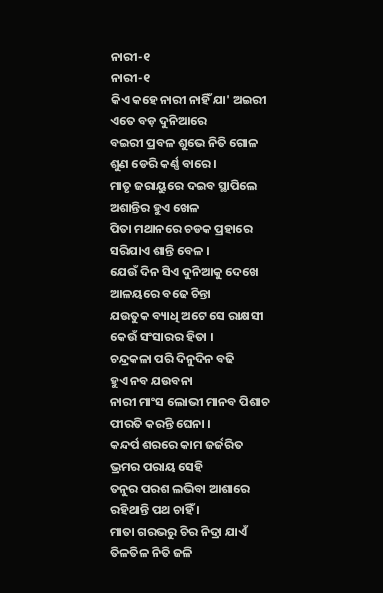ନାରୀ-୧
ନାରୀ-୧
କିଏ କହେ ନାରୀ ନାହିଁ ଯା' ଅଇରୀ
ଏତେ ବଡ଼ ଦୁନିଆରେ
ବଇରୀ ପ୍ରବଳ ଶୁଭେ ନିତି ଗୋଳ
ଶୁଣ ଡେରି କର୍ଣ୍ଣ ବାରେ ।
ମାତୃ ଜରାୟୁରେ ଦଇବ ସ୍ଥାପିଲେ
ଅଶାନ୍ତିର ହୁଏ ଖେଳ
ପିତା ମଥାନରେ ଚଡକ ପ୍ରହାରେ
ସରିଯାଏ ଶାନ୍ତି ବେଳ ।
ଯେଉଁ ଦିନ ସିଏ ଦୁନିଆକୁ ଦେଖେ
ଆଳୟରେ ବଢେ ଚିନ୍ତା
ଯଉତୁକ ବ୍ୟାଧି ଅଟେ ସେ ରାକ୍ଷସୀ
କେଉଁ ସଂସାରର ହିତା ।
ଚନ୍ଦ୍ରକଳା ପରି ଦିନୁଦିନ ବଢି
ହୁଏ ନବ ଯଉବନା
ନାରୀ ମାଂସ ଲୋଭୀ ମାନବ ପିଶାଚ
ପୀରତି କରନ୍ତି ଘେନା ।
କନ୍ଦର୍ପ ଶରରେ କାମ ଜର୍ଜରିତ
ଭ୍ରମର ପରାୟ ସେହି
ତନୁର ପରଶ ଲଭିବା ଆଶାରେ
ରହିଥାନ୍ତି ପଥ ଚାହିଁ ।
ମାତା ଗରଭରୁ ଚିର ନିଦ୍ରା ଯାଏଁ
ତିଳତିଳ ନିତି ଜଳି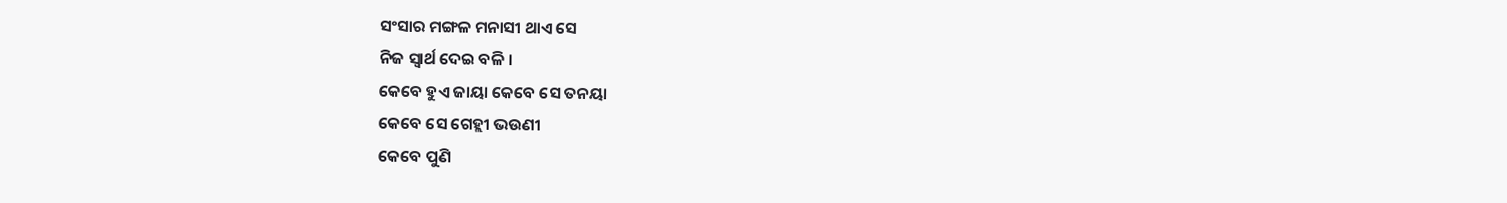ସଂସାର ମଙ୍ଗଳ ମନାସୀ ଥାଏ ସେ
ନିଜ ସ୍ବାର୍ଥ ଦେଇ ବଳି ।
କେବେ ହୁଏ ଜାୟା କେବେ ସେ ତନୟା
କେବେ ସେ ଗେହ୍ଲୀ ଭଉଣୀ
କେବେ ପୁଣି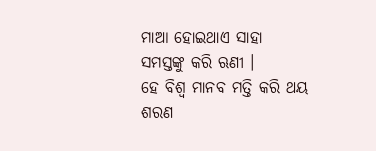ମାଆ ହୋଇଥାଏ ସାହା
ସମସ୍ତଙ୍କୁ କରି ଋଣୀ ।
ହେ ବିଶ୍ବ ମାନବ ମତ୍ତି କରି ଥୟ
ଶରଣ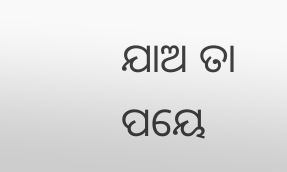ଯାଅ ତା ପୟେ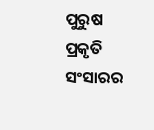ପୁରୁଷ ପ୍ରକୃତି ସଂସାରର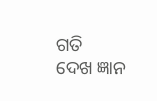ଗତି
ଦେଖ ଜ୍ଞାନ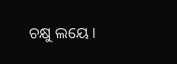ଚକ୍ଷୁ ଲୟେ ।